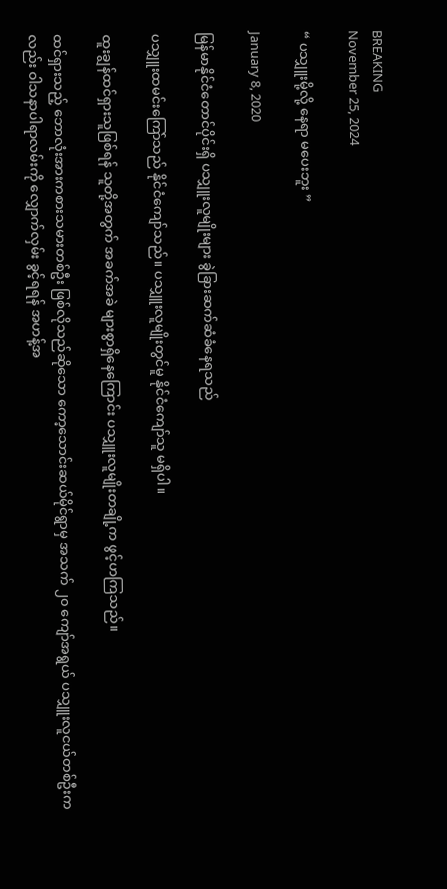BREAKING
November 25, 2024

“ ပသျှူးမို့လို့ နေရာ မပေးဘူး ”

January 8, 2020

မြန်မာနိုင်ငံတောင်ပိုင်းရှိ ပသျှူးလူမျိုးများ ခွဲခြားဆက်ဆံခံနေရသည်

ပသျှူးထမင်းကြော်သည် နိုင်ငံကျော်သည်။ ပသျှူးလူမျိုးတွင်မူ နိုင်ငံကျော်သူ မရှိပါ။

ထူးချွန်ထင်ရှားသူဖြစ်ရန် သူတို့အတွက် အခက်အခဲ များစွာရှိနေကြောင်း ပသျှူးလူမျိုးတချို့က ဖွင့်ဟကြသည်။

ထင်ရှားသည့် ဘောလုံးအားကစားသမားတစ်ဦး ဖြစ်လိုသည်ဆိုသော ကော့သောင်းဆယ်မိုင်ရွာမှ အသက် ၂၀ ကျော်အရွယ် ပသျှူးလူငယ်တစ်ဦးကလည်း ဝါသနာပါရာလမ်းကို လျှောက်လှမ်း ခွင့်ရရန် အဟန့်အ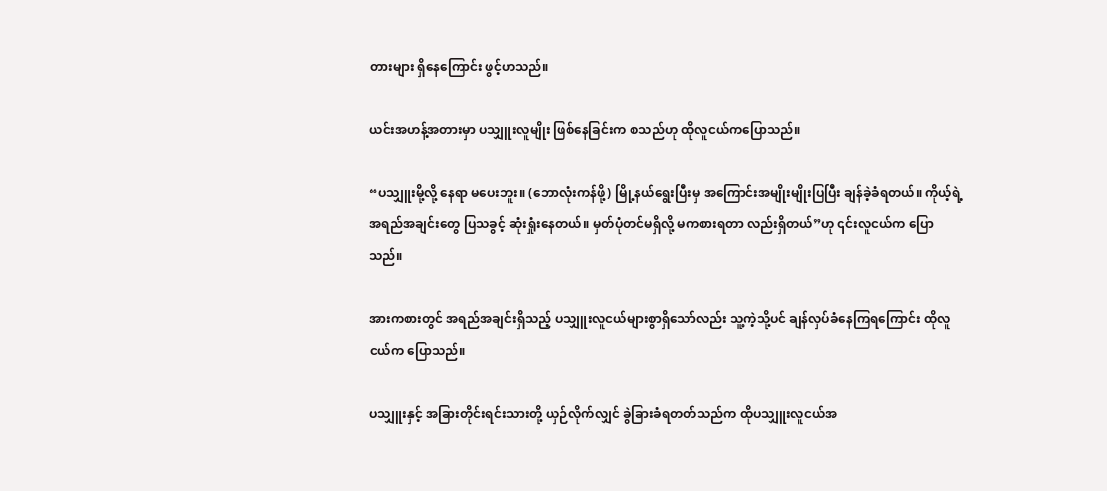တားများ ရှိနေကြောင်း ဖွင့်ဟသည်။

ယင်းအဟန့်အတားမှာ ပသျှူးလူမျိုး ဖြစ်နေခြင်းက စသည်ဟု ထိုလူငယ်ကပြောသည်။

“ပသျှူးမို့လို့ နေရာ မပေးဘူး။ (ဘောလုံးကန်ဖို့) မြို့နယ်ရွေးပြီးမှ အကြောင်းအမျိုးမျိုးပြပြီး ချန်ခဲ့ခံရတယ်။ ကိုယ့်ရဲ့အရည်အချင်းတွေ ပြသခွင့် ဆုံးရှုံးနေတယ်။ မှတ်ပုံတင်မရှိလို့ မကစားရတာ လည်းရှိတယ်”ဟု ၎င်းလူငယ်က ပြောသည်။

အားကစားတွင် အရည်အချင်းရှိသည့် ပသျှူးလူငယ်များစွာရှိသော်လည်း သူ့ကဲ့သို့ပင် ချန်လှပ်ခံနေကြရကြောင်း ထိုလူငယ်က ပြောသည်။

ပသျှူးနှင့် အခြားတိုင်းရင်းသားတို့ ယှဉ်လိုက်လျှင် ခွဲခြားခံရတတ်သည်က ထိုပသျှူးလူငယ်အ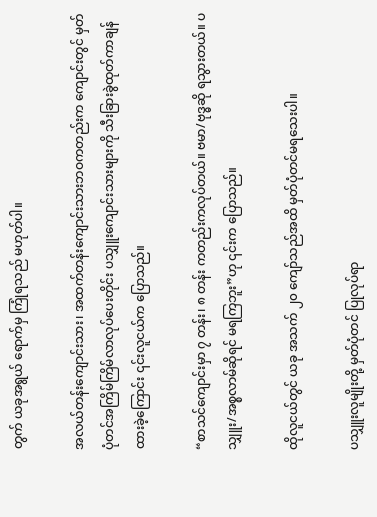တွက် ယခုအရွယ် ရောက်မှ ကြုံရသည် မဟုတ်ပါ။

အလယ်တန်းကျောင်းသား၊ အထက်တန်းကျောင်းသားဘဝကတည်းက ကျောင်းတွင် မှတ်ပုံတင်အကြိမ်ကြိမ်လာလုပ်ပေးတိုင်း ပသျှူးကျောင်းသားများကို သီးခြားခွဲထုတ်ကာချန်ထားခဲ့ကြောင်း ၎င်းလူငယ်က ပြောသည်။

“စာသင်ကျောင်းမှာ ၇ တန်း၊ ၈ တန်း ကတည်းကလုပ်တယ်။ ဗမာ/ဗုဒ္ဓဆို ရသွားတယ်။ ပသျှူး/အစ္စလာမ်ဆိုရင် မရကြဘူး”ဟု ၎င်းက ပြောသည်။

ထိုလူငယ်တွင် ယခု အသက် ၂၀ ကျော်သည်အထိ မှတ်ပုံတင်မရသေးပါ။

ပသျှူးလူမျိုးတို့ မှတ်ပုံတင် ပြုလုပ်ရာ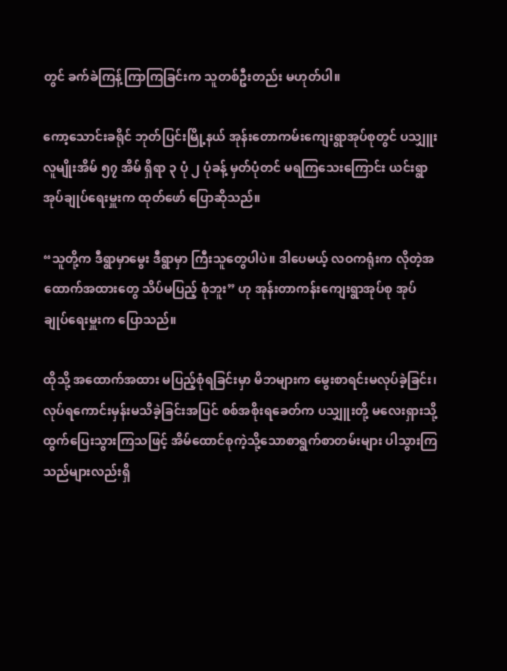တွင် ခက်ခဲကြန့်ကြာကြခြင်းက သူတစ်ဦးတည်း မဟုတ်ပါ။

ကော့သောင်းခရိုင် ဘုတ်ပြင်းမြို့နယ် အုန်းတောကမ်းကျေးရွာအုပ်စုတွင် ပသျှူးလူမျိုးအိမ် ၅၇ အိမ် ရှိရာ ၃ ပုံ ၂ ပုံခန့် မှတ်ပုံတင် မရကြသေးကြောင်း ယင်းရွာအုပ်ချုပ်ရေးမှူးက ထုတ်ဖော် ပြောဆိုသည်။

“သူတို့က ဒီရွာမှာမွေး ဒီရွာမှာ ကြီးသူတွေပါပဲ။ ဒါပေမယ့် လဝကရုံးက လိုတဲ့အထောက်အထားတွေ သိပ်မပြည့် စုံဘူး” ဟု အုန်းတာကန်းကျေးရွာအုပ်စု အုပ်ချုပ်ရေးမှူးက ပြောသည်။

ထိုသို့ အထောက်အထား မပြည့်စုံရခြင်းမှာ မိဘများက မွေးစာရင်းမလုပ်ခဲ့ခြင်း၊ လုပ်ရကောင်းမှန်းမသိခဲ့ခြင်းအပြင် စစ်အစိုးရခေတ်က ပသျှူးတို့ မလေးရှားသို့ ထွက်ပြေးသွားကြသဖြင့် အိမ်ထောင်စုကဲ့သို့သောစာရွက်စာတမ်းများ ပါသွားကြသည်များလည်းရှိ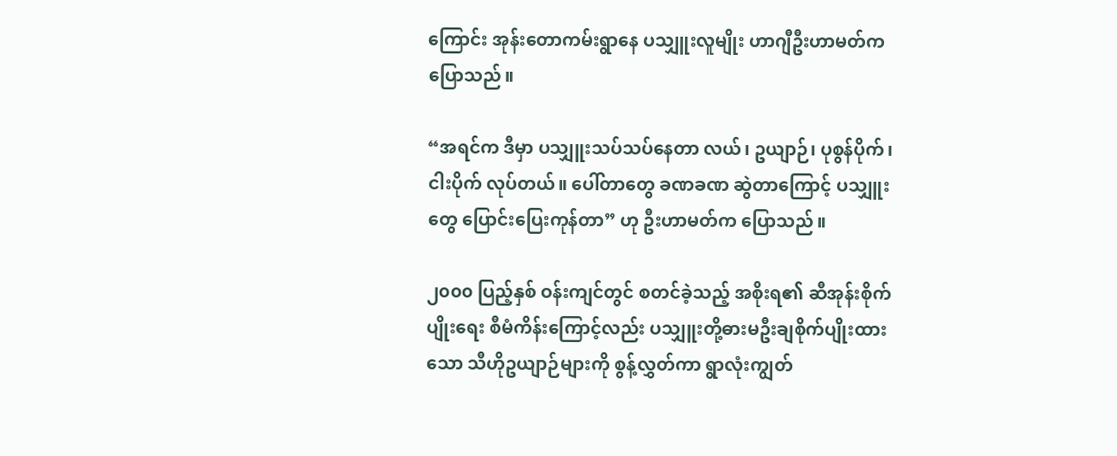ကြောင်း အုန်းတောကမ်းရွာနေ ပသျှူးလူမျိုး ဟာဂျီဦးဟာမတ်က ပြောသည်။

“အရင်က ဒီမှာ ပသျှူးသပ်သပ်နေတာ လယ်၊ ဥယျာဉ်၊ ပုစွန်ပိုက်၊ ငါးပိုက် လုပ်တယ်။ ပေါ်တာတွေ ခဏခဏ ဆွဲတာကြောင့် ပသျှူးတွေ ပြောင်းပြေးကုန်တာ” ဟု ဦးဟာမတ်က ပြောသည်။

၂၀၀၀ ပြည့်နှစ် ဝန်းကျင်တွင် စတင်ခဲ့သည့် အစိုးရ၏ ဆီအုန်းစိုက်ပျိုးရေး စီမံကိန်းကြောင့်လည်း ပသျှူးတို့ဓားမဦးချစိုက်ပျိုးထားသော သီဟိုဥယျာဉ်များကို စွန့်လွှတ်ကာ ရွာလုံးကျွတ်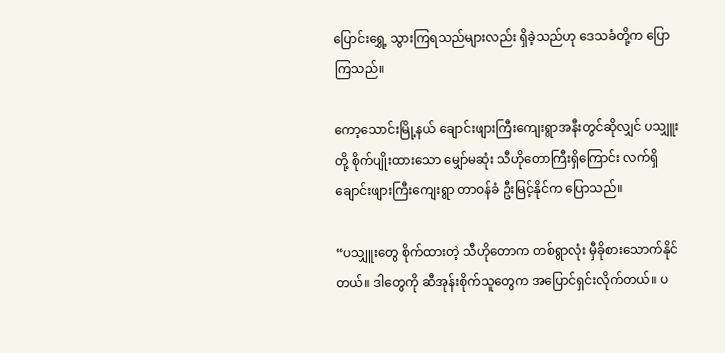ပြောင်းရွှေ့ သွားကြရသည်များလည်း ရှိခဲ့သည်ဟု ဒေသခံတို့က ပြောကြသည်။

ကော့သောင်းမြို့နယ် ချောင်းဖျားကြီးကျေးရွာအနီးတွင်ဆိုလျှင် ပသျှူးတို့ စိုက်ပျိုးထားသော မျှော်မဆုံး သီဟိုတောကြီးရှိကြောင်း လက်ရှိချောင်းဖျားကြီးကျေးရွာ တာဝန်ခံ ဦးမြင့်နိုင်က ပြောသည်။

“ပသျှူးတွေ စိုက်ထားတဲ့ သီဟိုတောက တစ်ရွာလုံး မှီခိုစားသောက်နိုင်တယ်။ ဒါတွေကို ဆီအုန်းစိုက်သူတွေက အပြောင်ရှင်းလိုက်တယ်။ ပ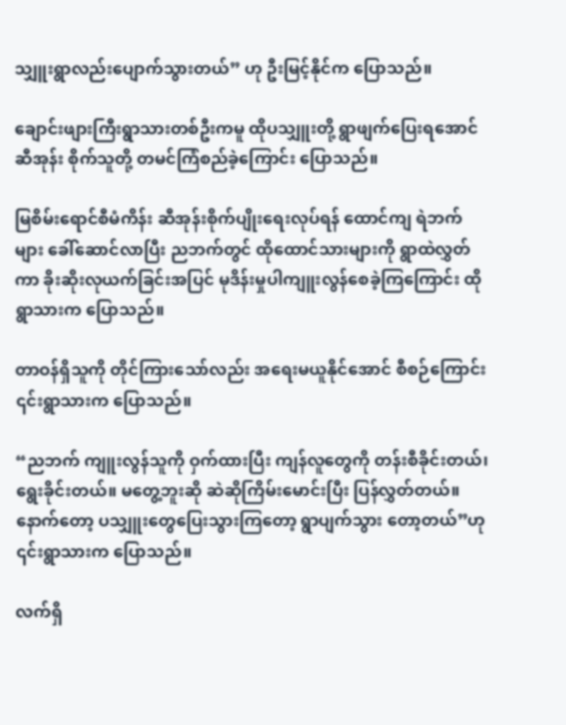သျှူးရွာလည်းပျောက်သွားတယ်” ဟု ဦးမြင့်နိုင်က ပြောသည်။

ချောင်းဖျားကြီးရွာသားတစ်ဦးကမူ ထိုပသျှူးတို့ ရွာဖျက်ပြေးရအောင်ဆီအုန်း စိုက်သူတို့ တမင်ကြံစည်ခဲ့ကြောင်း ပြောသည်။

မြစိမ်းရောင်စီမံကိန်း ဆီအုန်းစိုက်ပျိုးရေးလုပ်ရန် ထောင်ကျ ရဲဘက်များ ခေါ်ဆောင်လာပြီး ညဘက်တွင် ထိုထောင်သားများကို ရွာထဲလွှတ်ကာ ခိုးဆိုးလုယက်ခြင်းအပြင် မုဒိန်းမှုပါကျူးလွန်စေခဲ့ကြကြောင်း ထိုရွာသားက ပြောသည်။

တာဝန်ရှိသူကို တိုင်ကြားသော်လည်း အရေးမယူနိုင်အောင် စီစဉ်ကြောင်း ၎င်းရွာသားက ပြောသည်။

“ညဘက် ကျူးလွန်သူကို ဝှက်ထားပြီး ကျန်လူတွေကို တန်းစီခိုင်းတယ်၊ ရွေးခိုင်းတယ်။ မတွေ့ဘူးဆို ဆဲဆိုကြိမ်းမောင်းပြီး ပြန်လွှတ်တယ်။ နောက်တော့ ပသျှူးတွေပြေးသွားကြတော့ ရွာပျက်သွား တော့တယ်”ဟု ၎င်းရွာသားက ပြောသည်။

လက်ရှိ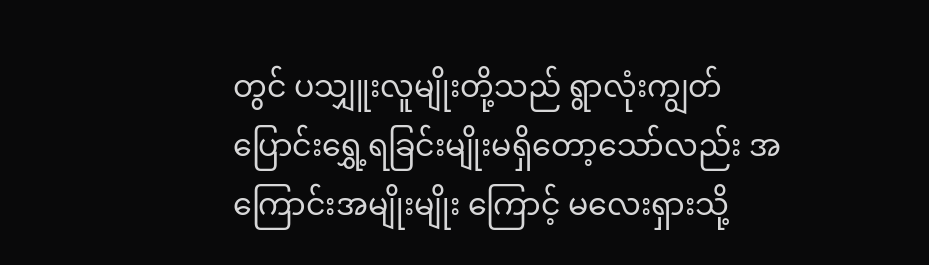တွင် ပသျှူးလူမျိုးတို့သည် ရွာလုံးကျွတ်ပြောင်းရွှေ့ရခြင်းမျိုးမရှိတော့သော်လည်း အကြောင်းအမျိုးမျိုး ကြောင့် မလေးရှားသို့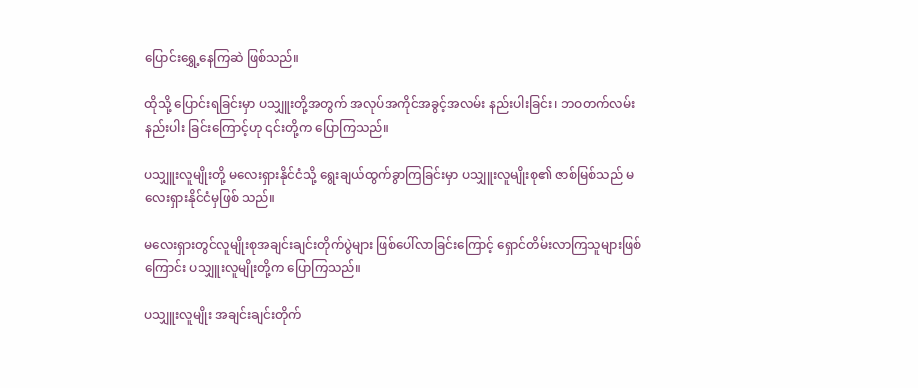ပြောင်းရွှေ့နေကြဆဲ ဖြစ်သည်။

ထိုသို့ ပြောင်းရခြင်းမှာ ပသျှူးတို့အတွက် အလုပ်အကိုင်အခွင့်အလမ်း နည်းပါးခြင်း၊ ဘဝတက်လမ်းနည်းပါး ခြင်းကြောင့်ဟု ၎င်းတို့က ပြောကြသည်။

ပသျှူးလူမျိုးတို့ မလေးရှားနိုင်ငံသို့ ရွေးချယ်ထွက်ခွာကြခြင်းမှာ ပသျှူးလူမျိုးစု၏ ဇာစ်မြစ်သည် မလေးရှားနိုင်ငံမှဖြစ် သည်။

မလေးရှားတွင်လူမျိုးစုအချင်းချင်းတိုက်ပွဲများ ဖြစ်ပေါ်လာခြင်းကြောင့် ရှောင်တိမ်းလာကြသူများဖြစ်ကြောင်း ပသျှူးလူမျိုးတို့က ပြောကြသည်။

ပသျှူးလူမျိုး အချင်းချင်းတိုက်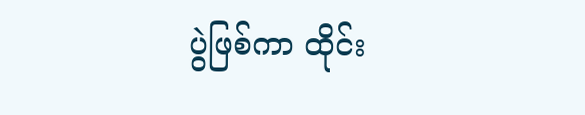ပွဲဖြစ်ကာ ထိုင်း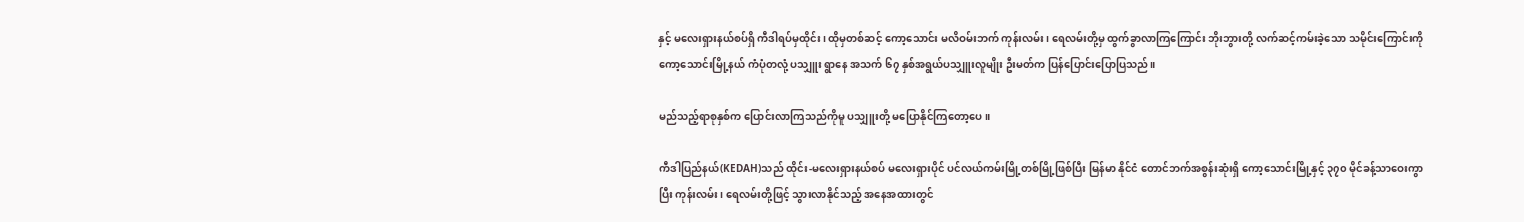နှင့် မလေးရှားနယ်စပ်ရှိ ကီဒါရပ်မှထိုင်း၊ ထိုမှတစ်ဆင့် ကော့သောင်း မလိဝမ်းဘက် ကုန်းလမ်း၊ ရေလမ်းတို့မှ ထွက်ခွာလာကြကြောင်း ဘိုးဘွားတို့ လက်ဆင့်ကမ်းခဲ့သော သမိုင်းကြောင်းကို ကော့သောင်းမြို့နယ် ကံပုံတလုံ့ ပသျှူး ရွာနေ အသက် ၆၇ နှစ်အရွယ်ပသျှူးလူမျိုး ဦးမတ်က ပြန်ပြောင်းပြောပြသည်။

မည်သည့်ရာစုနှစ်က ပြောင်းလာကြသည်ကိုမူ ပသျှူးတို့ မပြောနိုင်ကြတော့ပေ။

ကီဒါပြည်နယ်(KEDAH)သည် ထိုင်း-မလေးရှားနယ်စပ် မလေးရှားပိုင် ပင်လယ်ကမ်းမြို့တစ်မြို့ဖြစ်ပြီး မြန်မာ နိုင်ငံ တောင်ဘက်အစွန်းဆုံးရှိ ကော့သောင်းမြို့နှင့် ၃၇၀ မိုင်ခန့်သာဝေးကွာပြီး ကုန်းလမ်း၊ ရေလမ်းတို့ဖြင့် သွားလာနိုင်သည့် အနေအထားတွင်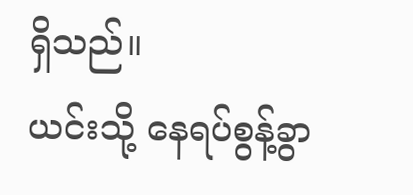ရှိသည်။
ယင်းသို့ နေရပ်စွန့်ခွာ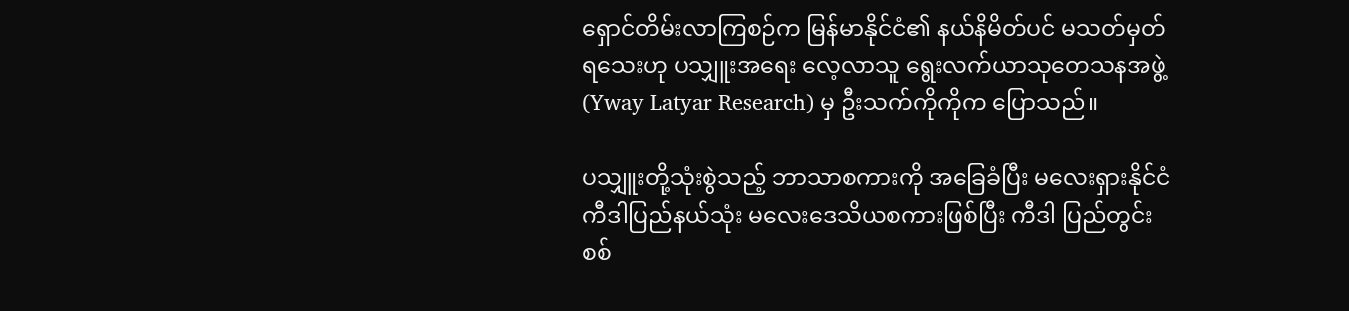ရှောင်တိမ်းလာကြစဉ်က မြန်မာနိုင်ငံ၏ နယ်နိမိတ်ပင် မသတ်မှတ်ရသေးဟု ပသျှူးအရေး လေ့လာသူ ရွေးလက်ယာသုတေသနအဖွဲ့ (Yway Latyar Research) မှ ဦးသက်ကိုကိုက ပြောသည်။

ပသျှူးတို့သုံးစွဲသည့် ဘာသာစကားကို အခြေခံပြီး မလေးရှားနိုင်ငံကီဒါပြည်နယ်သုံး မလေးဒေသိယစကားဖြစ်ပြီး ကီဒါ ပြည်တွင်းစစ်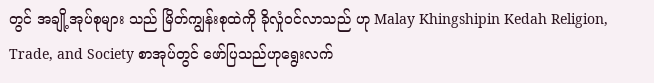တွင် အချို့အုပ်စုများ သည် မြိတ်ကျွန်းစုထဲကို ခိုလှုံဝင်လာသည် ဟု Malay Khingshipin Kedah Religion, Trade, and Society စာအုပ်တွင် ဖော်ပြသည်ဟုရွေးလက်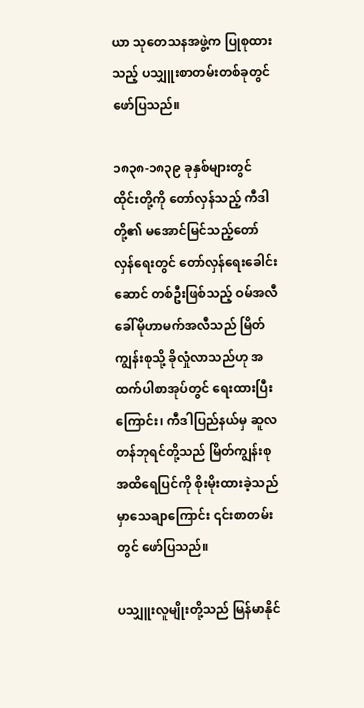ယာ သုတေသနအဖွဲ့က ပြုစုထားသည့် ပသျှူးစာတမ်းတစ်ခုတွင် ဖော်ပြသည်။

၁၈၃၈-၁၈၃၉ ခုနှစ်များတွင် ထိုင်းတို့ကို တော်လှန်သည့် ကီဒါတို့၏ မအောင်မြင်သည့်တော်လှန်ရေးတွင် တော်လှန်ရေးခေါင်းဆောင် တစ်ဦးဖြစ်သည့် ဝမ်အလီခေါ်မိုဟာမက်အလီသည် မြိတ်ကျွန်းစုသို့ ခိုလှုံလာသည်ဟု အထက်ပါစာအုပ်တွင် ရေးထားပြီးကြောင်း၊ ကီဒါပြည်နယ်မှ ဆူလတန်ဘုရင်တို့သည် မြိတ်ကျွန်းစုအထိရေပြင်ကို စိုးမိုးထားခဲ့သည်မှာသေချာကြောင်း ၎င်းစာတမ်းတွင် ဖော်ပြသည်။

ပသျှူးလူမျိုးတို့သည် မြန်မာနိုင်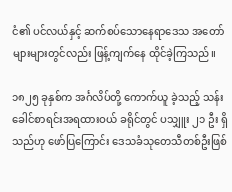ငံ၏ ပင်လယ်နှင့် ဆက်စပ်သောနေရာဒေသ အတော်များများတွင်လည်း ဖြန့်ကျက်နေ ထိုင်ခဲ့ကြသည်။

၁၈၂၅ ခုနှစ်က အင်္ဂလိပ်တို့ ကောက်ယူ ခဲ့သည့် သန်းခေါင်စာရင်းအရထားဝယ် ခရိုင်တွင် ပသျှူး ၂၁ ဦး ရှိသည်ဟု ဖော်ပြကြောင်း ဒေသခံသုတေသီတစ်ဦးဖြစ်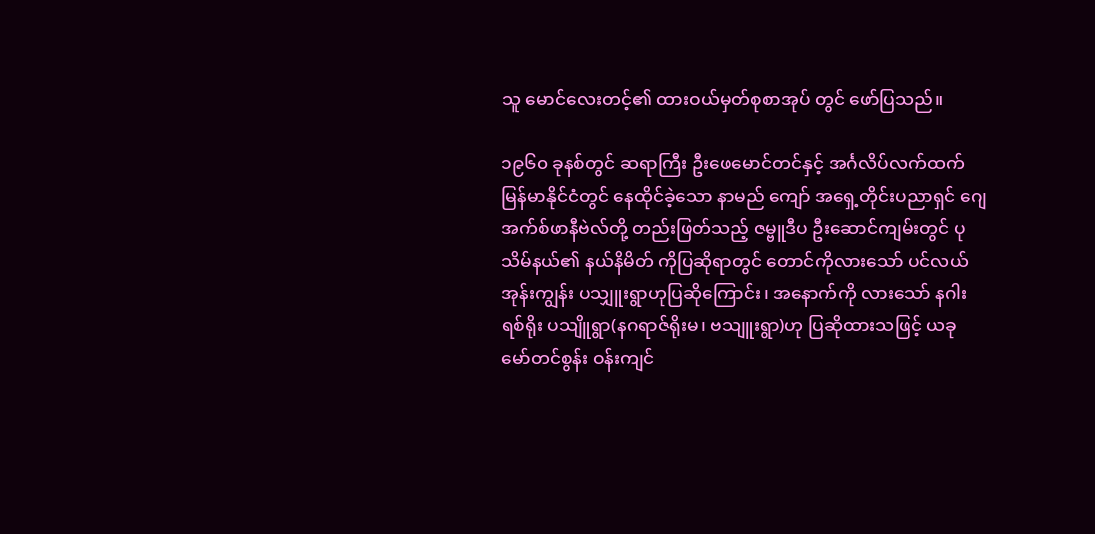သူ မောင်လေးတင့်၏ ထားဝယ်မှတ်စုစာအုပ် တွင် ဖော်ပြသည်။

၁၉၆၀ ခုနစ်တွင် ဆရာကြီး ဦးဖေမောင်တင်နှင့် အင်္ဂလိပ်လက်ထက် မြန်မာနိုင်ငံတွင် နေထိုင်ခဲ့သော နာမည် ကျော် အရှေ့တိုင်းပညာရှင် ဂျေအက်စ်ဖာနီဗဲလ်တို့ တည်းဖြတ်သည့် ဇမ္ဗူဒီပ ဦးဆောင်ကျမ်းတွင် ပုသိမ်နယ်၏ နယ်နိမိတ် ကိုပြဆိုရာတွင် တောင်ကိုလားသော် ပင်လယ်အုန်းကျွန်း ပသျှူးရွာဟုပြဆိုကြောင်း၊ အနောက်ကို လားသော် နဂါးရစ်ရိုး ပသျိူရွာ(နဂရာဇ်ရိုးမ၊ ဗသျူးရွာ)ဟု ပြဆိုထားသဖြင့် ယခု မော်တင်စွန်း ဝန်းကျင်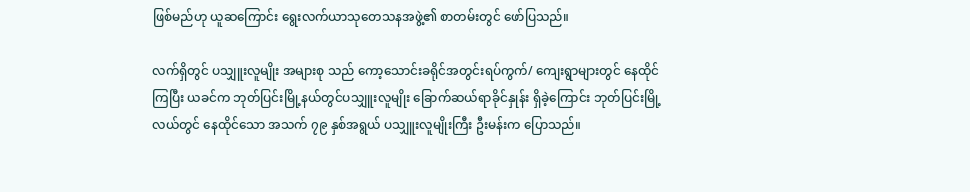ဖြစ်မည်ဟု ယူဆကြောင်း ရွေးလက်ယာသုတေသနအဖွဲ့၏ စာတမ်းတွင် ဖော်ပြသည်။

လက်ရှိတွင် ပသျှူးလူမျိုး အများစု သည် ကော့သောင်းခရိုင်အတွင်းရပ်ကွက်/ ကျေးရွာများတွင် နေထိုင်ကြပြီး ယခင်က ဘုတ်ပြင်းမြို့နယ်တွင်ပသျှူးလူမျိုး ခြောက်ဆယ်ရာခိုင်နှုန်း ရှိခဲ့ကြောင်း ဘုတ်ပြင်းမြို့လယ်တွင် နေထိုင်သော အသက် ၇၉ နှစ်အရွယ် ပသျှူးလူမျိုးကြီး ဦးမန်းက ပြောသည်။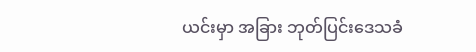ယင်းမှာ အခြား ဘုတ်ပြင်းဒေသခံ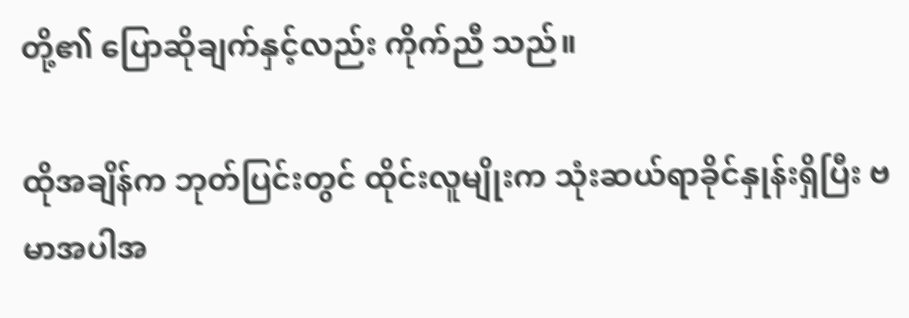တို့၏ ပြောဆိုချက်နှင့်လည်း ကိုက်ညီ သည်။

ထိုအချိန်က ဘုတ်ပြင်းတွင် ထိုင်းလူမျိုးက သုံးဆယ်ရာခိုင်နှုန်းရှိပြီး ဗမာအပါအ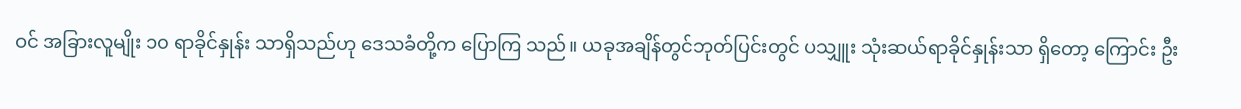ဝင် အခြားလူမျိုး ၁၀ ရာခိုင်နှုန်း သာရှိသည်ဟု ဒေသခံတို့က ပြောကြ သည်။ ယခုအချိန်တွင်ဘုတ်ပြင်းတွင် ပသျှူး သုံးဆယ်ရာခိုင်နှုန်းသာ ရှိတော့ ကြောင်း ဦး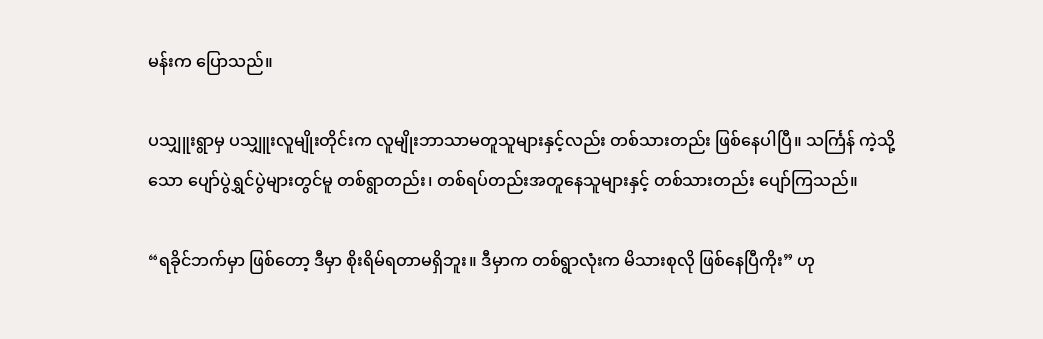မန်းက ပြောသည်။

ပသျှူးရွာမှ ပသျှူးလူမျိုးတိုင်းက လူမျိုးဘာသာမတူသူများနှင့်လည်း တစ်သားတည်း ဖြစ်နေပါပြီ။ သင်္ကြန် ကဲ့သို့သော ပျော်ပွဲရွှင်ပွဲများတွင်မူ တစ်ရွာတည်း၊ တစ်ရပ်တည်းအတူနေသူများနှင့် တစ်သားတည်း ပျော်ကြသည်။

“ရခိုင်ဘက်မှာ ဖြစ်တော့ ဒီမှာ စိုးရိမ်ရတာမရှိဘူး။ ဒီမှာက တစ်ရွာလုံးက မိသားစုလို ဖြစ်နေပြီကိုး” ဟု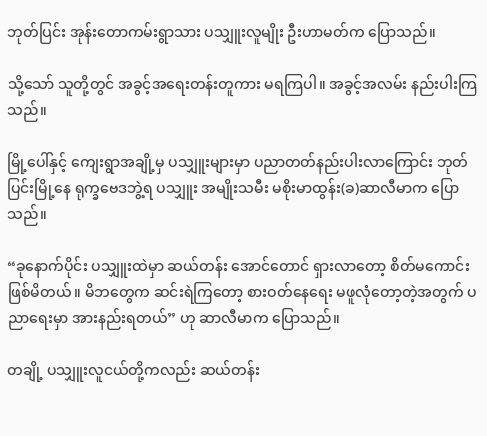ဘုတ်ပြင်း အုန်းတောကမ်းရွာသား ပသျှူးလူမျိုး ဦးဟာမတ်က ပြောသည်။

သို့သော် သူတို့တွင် အခွင့်အရေးတန်းတူကား မရကြပါ။ အခွင့်အလမ်း နည်းပါးကြသည်။

မြို့ပေါ်နှင့် ကျေးရွာအချို့မှ ပသျှူးများမှာ ပညာတတ်နည်းပါးလာကြောင်း ဘုတ်ပြင်းမြို့နေ ရုက္ခဗေဒဘွဲ့ရ ပသျှူး အမျိုးသမီး မစိုးမာထွန်း(ခ)ဆာလီမာက ပြောသည်။

“ခုနောက်ပိုင်း ပသျှူးထဲမှာ ဆယ်တန်း အောင်တောင် ရှားလာတော့ စိတ်မကောင်း ဖြစ်မိတယ်။ မိဘတွေက ဆင်းရဲကြတော့ စားဝတ်နေရေး မဖူလုံတော့တဲ့အတွက် ပညာရေးမှာ အားနည်းရတယ်” ဟု ဆာလီမာက ပြောသည်။

တချို့ ပသျှူးလူငယ်တို့ကလည်း ဆယ်တန်း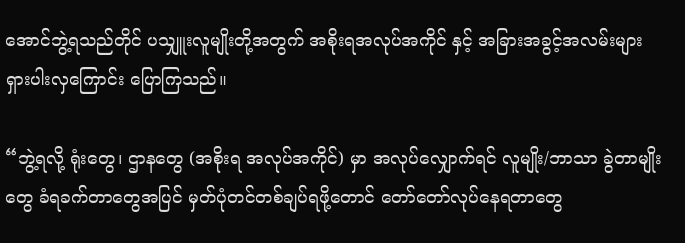အောင်ဘွဲ့ရသည်တိုင် ပသျှူးလူမျိုးတို့အတွက် အစိုးရအလုပ်အကိုင် နှင့် အခြားအခွင့်အလမ်းများ ရှားပါးလှကြောင်း ပြောကြသည်။

“ဘွဲ့ရလို့ ရုံးတွေ၊ ဌာနတွေ (အစိုးရ အလုပ်အကိုင်) မှာ အလုပ်လျှောက်ရင် လူမျိုး/ဘာသာ ခွဲတာမျိုးတွေ ခံရခက်တာတွေအပြင် မှတ်ပုံတင်တစ်ချပ်ရဖို့တောင် တော်တော်လုပ်နေရတာတွေ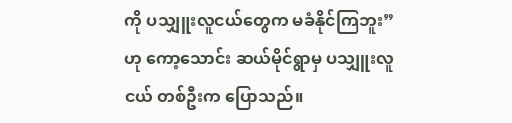ကို ပသျှူးလူငယ်တွေက မခံနိုင်ကြဘူး” ဟု ကော့သောင်း ဆယ်မိုင်ရွာမှ ပသျှူးလူငယ် တစ်ဦးက ပြောသည်။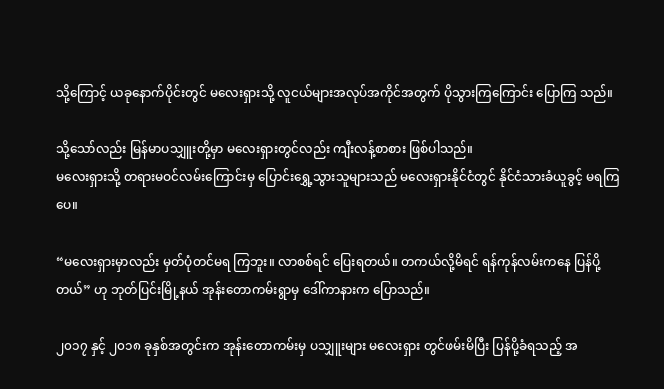သို့ကြောင့် ယခုနောက်ပိုင်းတွင် မလေးရှားသို့ လူငယ်များအလုပ်အကိုင်အတွက် ပိုသွားကြကြောင်း ပြောကြ သည်။

သို့သော်လည်း မြန်မာပသျှူးတို့မှာ မလေးရှားတွင်လည်း ကျီးလန့်စာစား ဖြစ်ပါသည်။
မလေးရှားသို့ တရားမဝင်လမ်းကြောင်းမှ ပြောင်းရွှေ့သွားသူများသည် မလေးရှားနိုင်ငံတွင် နိုင်ငံသားခံယူခွင့် မရကြပေ။

“မလေးရှားမှာလည်း မှတ်ပုံတင်မရ ကြဘူး။ လာစစ်ရင် ပြေးရတယ်။ တကယ်လို့မိရင် ရန်ကုန်လမ်းကနေ ပြန်ပို့တယ်” ဟု ဘုတ်ပြင်းမြို့နယ် အုန်းတောကမ်းရွာမှ ဒေါ်ကာနားက ပြောသည်။

၂၀၁၇ နှင့် ၂၀၁၈ ခုနှစ်အတွင်းက အုန်းတောကမ်းမှ ပသျှူးများ မလေးရှား တွင်ဖမ်းမိပြီး ပြန်ပို့ခံရသည့် အ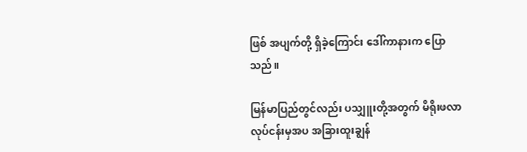ဖြစ် အပျက်တို့ ရှိခဲ့ကြောင်း ဒေါ်ကာနားက ပြောသည်။

မြန်မာပြည်တွင်လည်း ပသျှူးတို့အတွက် မိရိုးဖလာလုပ်ငန်းမှအပ အခြားထူးချွန်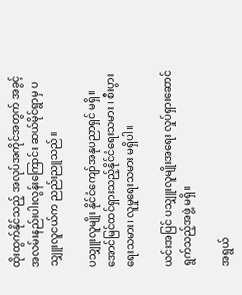ထိုးထွက်နိုင်သည့် အလုပ်အကိုင်အတွက် အခွင့်အလမ်းနည်းပါးလွန်းကြောင်း ဆယ်မိုင်ရွာမှ ပသျှူးလူငယ်က ညည်းညူသည်။

ပသျှူးလူမျိုး နိုင်ငံကျော်အနုပညာရှင် မရှိ။ အောင်မြင်ထင်ရှားသည့်နိုင်ငံရေးသမား ၊ စီးပွားရေးသမား၊ လူမှုရေးသမား မရှိပါ။

ယင်းအပြင် ပသျှူးလူမျိုးအရေး လှုပ်ရှားဆောင်ရွက်သည့်အဖွဲ့ မရှိ။

အရွယ်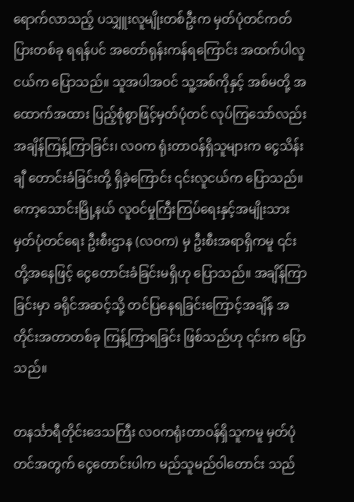ရောက်လာသည့် ပသျှူးလူမျိုးတစ်ဦးက မှတ်ပုံတင်ကတ်ပြားတစ်ခု ရရန်ပင် အတော်ရုန်းကန်ရကြောင်း အထက်ပါလူငယ်က ပြောသည်။ သူအပါအဝင် သူ့အစ်ကိုနှင့် အစ်မတို့ အထောက်အထား ပြည့်စုံစွာဖြင့်မှတ်ပုံတင် လုပ်ကြသော်လည်း အချိန်ကြန့်ကြာခြင်း၊ လဝက ရုံးတာဝန်ရှိသူများက ငွေသိန်းချီ တောင်းခံခြင်းတို့ ရှိခဲ့ကြောင်း ၎င်းလူငယ်က ပြောသည်။
ကော့သောင်းမြို့နယ် လူဝင်မှုကြီးကြပ်ရေးနှင့်အမျိုးသားမှတ်ပုံတင်ရေး ဦးစီးဌာန (လဝက) မှ ဦးစီးအရာရှိကမူ ၎င်းတို့အနေဖြင့် ငွေတောင်းခံခြင်းမရှိဟု ပြောသည်။ အချိန်ကြာခြင်းမှာ ခရိုင်အဆင့်သို့ တင်ပြနေရခြင်းကြောင့်အချိန် အတိုင်းအတာတစ်ခု ကြန့်ကြာရခြင်း ဖြစ်သည်ဟု ၎င်းက ပြောသည်။

တနင်္သာရီတိုင်းဒေသကြီး လဝကရုံးတာဝန်ရှိသူကမူ မှတ်ပုံတင်အတွက် ငွေတောင်းပါက မည်သူမည်ဝါတောင်း သည်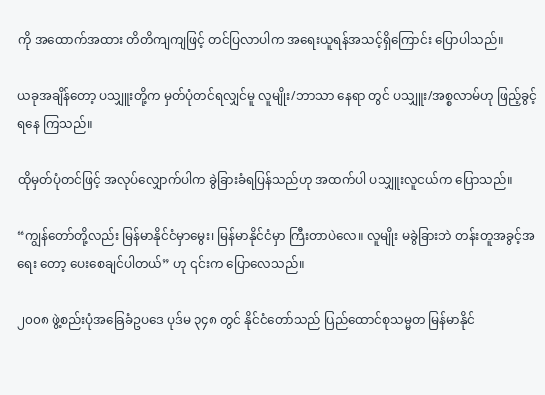ကို အထောက်အထား တိတိကျကျဖြင့် တင်ပြလာပါက အရေးယူရန်အသင့်ရှိကြောင်း ပြောပါသည်။

ယခုအချိန်တော့ ပသျှူးတို့က မှတ်ပုံတင်ရလျှင်မူ လူမျိုး/ဘာသာ နေရာ တွင် ပသျှူး/အစ္စလာမ်ဟု ဖြည့်ခွင့်ရနေ ကြသည်။

ထိုမှတ်ပုံတင်ဖြင့် အလုပ်လျှောက်ပါက ခွဲခြားခံရပြန်သည်ဟု အထက်ပါ ပသျှူးလူငယ်က ပြောသည်။

“ကျွန်တော်တို့လည်း မြန်မာနိုင်ငံမှာမွေး၊ မြန်မာနိုင်ငံမှာ ကြီးတာပဲလေ။ လူမျိုး မခွဲခြားဘဲ တန်းတူအခွင့်အရေး တော့ ပေးစေချင်ပါတယ်” ဟု ၎င်းက ပြောလေသည်။

၂၀၀၈ ဖွဲ့စည်းပုံအခြေခံဥပဒေ ပုဒ်မ ၃၄၈ တွင် နိုင်ငံတော်သည် ပြည်ထောင်စုသမ္မတ မြန်မာနိုင်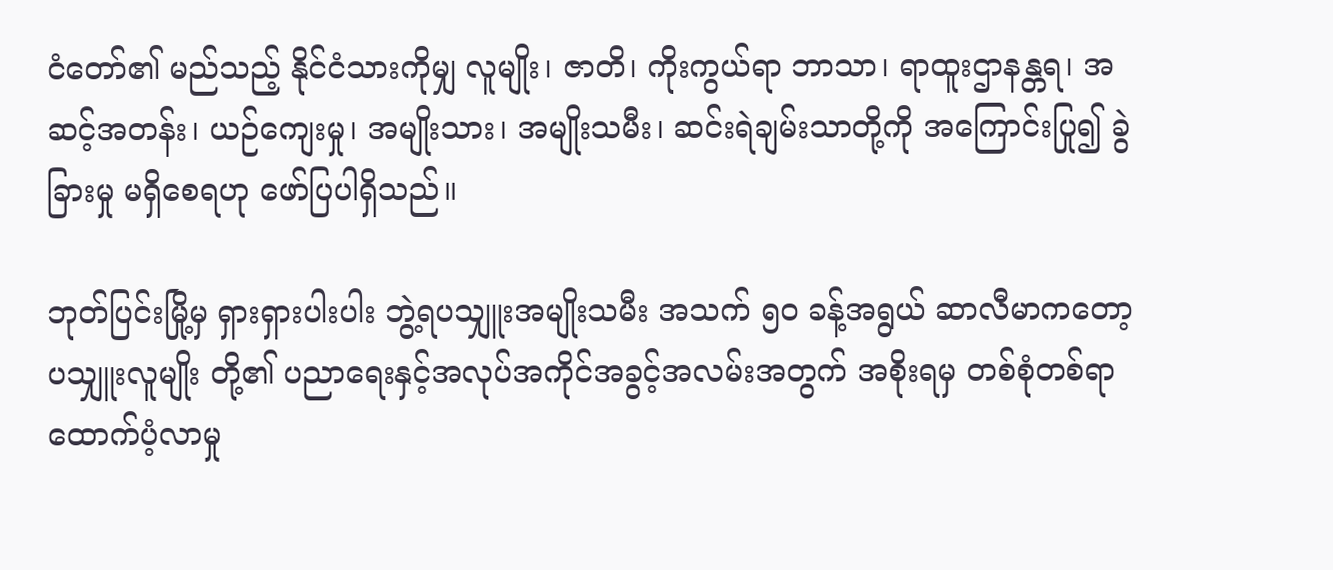ငံတော်၏ မည်သည့် နိုင်ငံသားကိုမျှ လူမျိုး၊ ဇာတိ၊ ကိုးကွယ်ရာ ဘာသာ၊ ရာထူးဌာနန္တရ၊ အဆင့်အတန်း၊ ယဉ်ကျေးမှု၊ အမျိုးသား၊ အမျိုးသမီး၊ ဆင်းရဲချမ်းသာတို့ကို အကြောင်းပြု၍ ခွဲခြားမှု မရှိစေရဟု ဖော်ပြပါရှိသည်။

ဘုတ်ပြင်းမြို့မှ ရှားရှားပါးပါး ဘွဲ့ရပသျှူးအမျိုးသမီး အသက် ၅၀ ခန့်အရွယ် ဆာလီမာကတော့ ပသျှူးလူမျိုး တို့၏ ပညာရေးနှင့်အလုပ်အကိုင်အခွင့်အလမ်းအတွက် အစိုးရမှ တစ်စုံတစ်ရာ ထောက်ပံ့လာမှု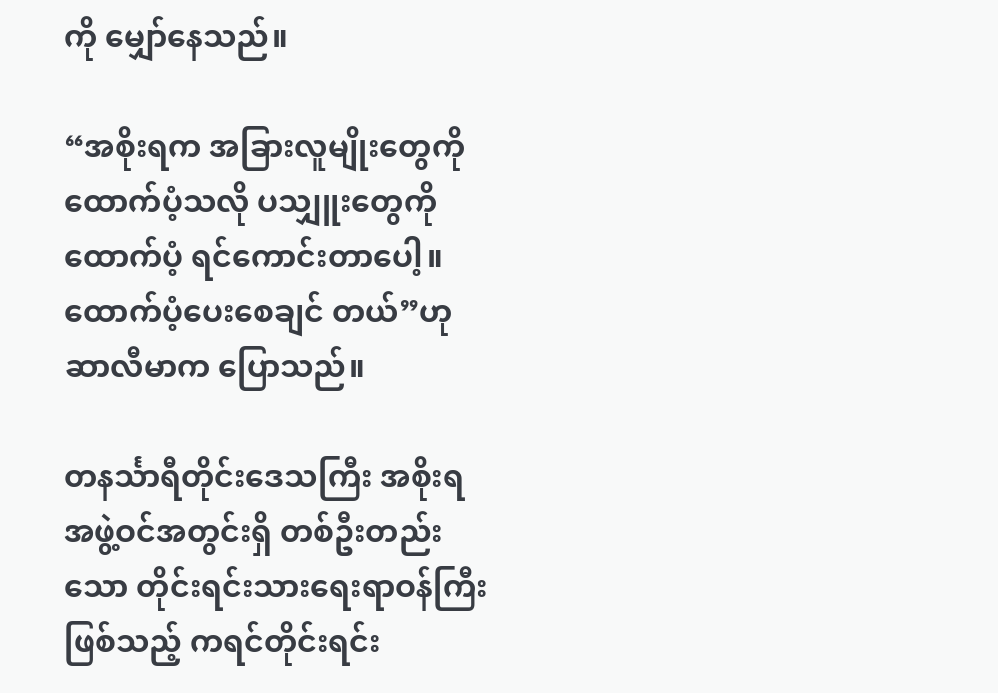ကို မျှော်နေသည်။

“အစိုးရက အခြားလူမျိုးတွေကို ထောက်ပံ့သလို ပသျှူးတွေကို ထောက်ပံ့ ရင်ကောင်းတာပေါ့။ ထောက်ပံ့ပေးစေချင် တယ်”ဟု ဆာလီမာက ပြောသည်။

တနင်္သာရီတိုင်းဒေသကြီး အစိုးရအဖွဲ့ဝင်အတွင်းရှိ တစ်ဦးတည်းသော တိုင်းရင်းသားရေးရာဝန်ကြီး ဖြစ်သည့် ကရင်တိုင်းရင်း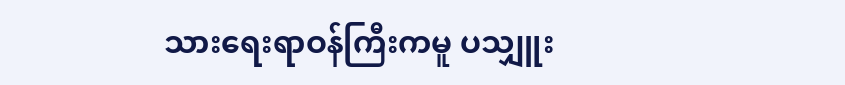သားရေးရာဝန်ကြီးကမူ ပသျှူး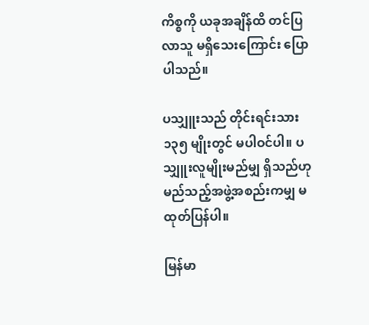ကိစ္စကို ယခုအချိန်ထိ တင်ပြလာသူ မရှိသေးကြောင်း ပြောပါသည်။

ပသျှူးသည် တိုင်းရင်းသား ၁၃၅ မျိုးတွင် မပါဝင်ပါ။ ပသျှူးလူမျိုးမည်မျှ ရှိသည်ဟု မည်သည့်အဖွဲ့အစည်းကမျှ မထုတ်ပြန်ပါ။

မြန်မာ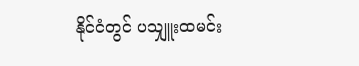နိုင်ငံတွင် ပသျှူးထမင်း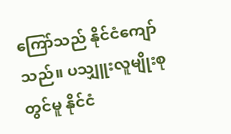ကြော်သည် နိုင်ငံကျော်သည်။ ပသျှူးလူမျိုးစုတွင်မူ နိုင်ငံ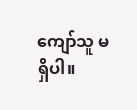ကျော်သူ မရှိပါ။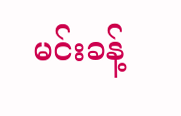မင်းခန့်